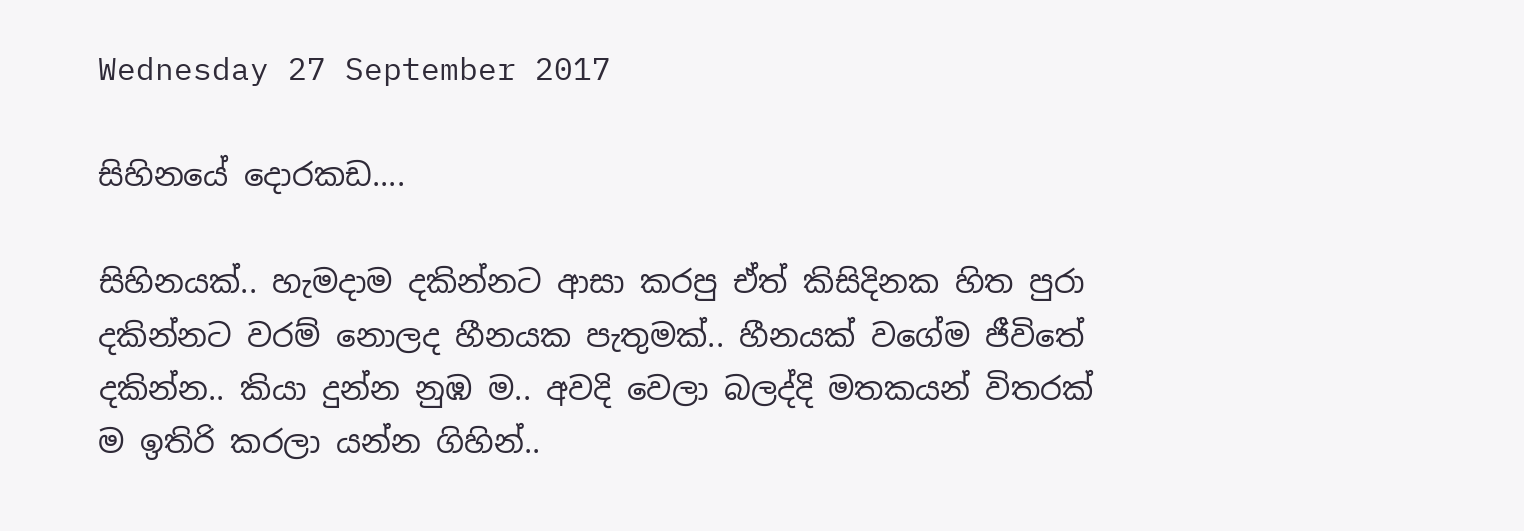Wednesday 27 September 2017

සිහිනයේ දොරකඩ....

සිහිනයක්.. හැමදාම දකින්නට ආසා කරපු ඒත් කිසිදිනක හිත පුරා දකින්නට වරම් නොලද හීනයක පැතුමක්.. හීනයක් වගේම ජීවිතේ දකින්න.. කියා දුන්න නුඹ ම.. අවදි වෙලා බලද්දි මතකයන් විතරක් ම ඉතිරි කරලා යන්න ගිහින්..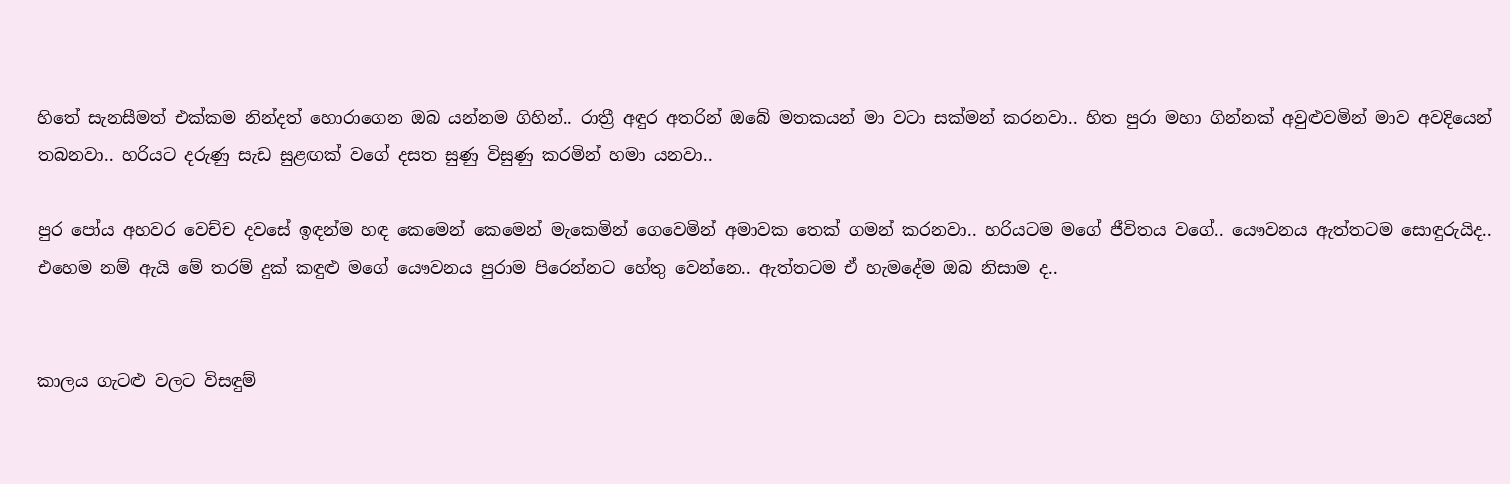හිතේ සැනසීමත් එක්කම නින්දත් හොරාගෙන ඔබ යන්නම ගිහින්.. රාත්‍රී අඳුර අතරින් ඔබේ මතකයන් මා වටා සක්මන් කරනවා.. හිත පුරා මහා ගින්නක් අවුළුවමින් මාව අවදියෙන් තබනවා.. හරියට දරුණු සැඩ සුළඟක් වගේ දසත සුණු විසුණු කරමින් හමා යනවා..

පුර පෝය අහවර වෙච්ච දවසේ ඉඳන්ම හඳ කෙමෙන් කෙමෙන් මැකෙමින් ගෙවෙමින් අමාවක තෙක් ගමන් කරනවා.. හරියටම මගේ ජීවිතය වගේ.. යෞවනය ඇත්තටම සොඳුරුයිද.. එහෙම නම් ඇයි මේ තරම් දුක් කඳුළු මගේ යෞවනය පුරාම පිරෙන්නට හේතු වෙන්නෙ.. ඇත්තටම ඒ හැමදේම ඔබ නිසාම ද..


කාලය ගැටළු වලට විසඳුම්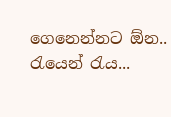ගෙනෙන්නට ඕන.. රැයෙන් රැය...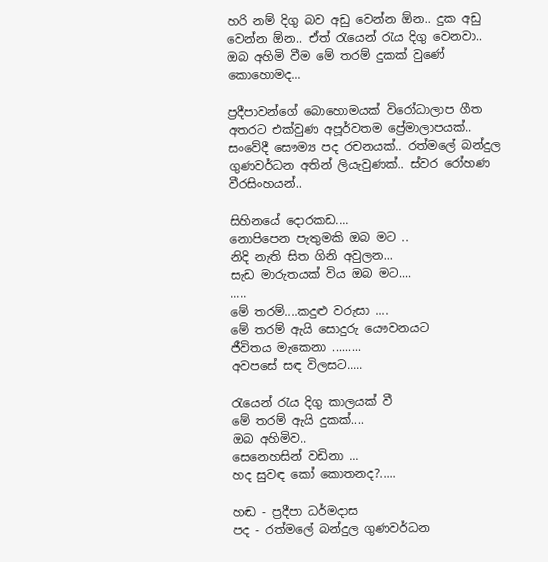හරි නම් දිගු බව අඩු වෙන්න ඕන.. දුක අඩු වෙන්න ඕන.. ඒත් රැයෙන් රැය දිගු වෙනවා.. ඔබ අහිමි වීම මේ තරම් දුකක් වුණේ කොහොමද...

ප්‍රදීපාවන්ගේ බොහොමයක් විරෝධාලාප ගීත අතරට එක්වුණ අපූර්වතම ප්‍රේමාලාපයක්.. සංවේදී සෞම්‍ය පද රචනයක්.. රත්මලේ බන්දුල ගුණවර්ධන අතින් ලියැවුණක්.. ස්වර රෝහණ වීරසිංහයන්..

සිහිනයේ දොරකඩ....
නොපිපෙන පැතුමකි ඔබ මට ..
නිදි නැති සිත ගිනි අවුලන...
සැඩ මාරුතයක් විය ඔබ මට....
.....
මේ තරම්....කදුළු වරුසා ....
මේ තරම් ඇයි සොදුරු යෞවනයට
ජීවිතය මැකෙනා .........
අවපසේ සඳ විලසට.....

රැයෙන් රැය දිගු කාලයක් වී
මේ තරම් ඇයි දුකක්....
ඔබ අහිමිව..
සෙනෙහසින් වඩිනා ...
හද සුවඳ කෝ කොතනද?.....

හඬ - ප්‍රදීපා ධර්මදාස
පද - රත්මලේ බන්දුල ගුණවර්ධන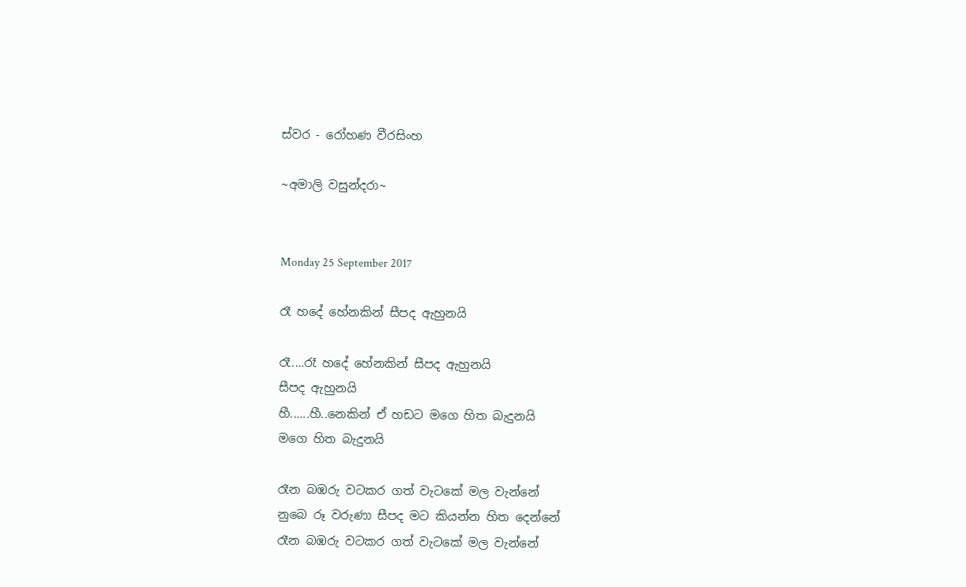ස්වර - රෝහණ වීරසිංහ

~අමාලි වසුන්දරා~


Monday 25 September 2017

රෑ හදේ හේනකින් සීපද ඇහුනයි

රෑ....රෑ හදේ හේනකින් සීපද ඇහුනයි
සීපද ඇහුනයි
හී......හී..නෙකින් ඒ හඩට මගෙ හිත බැදුනයි
මගෙ හිත බැදුනයි

රෑන බඹරු වටකර ගත් වැටකේ මල වැන්නේ
නුබෙ රූ වරුණා සීපද මට කියන්න හිත දෙන්නේ
රෑන බඹරු වටකර ගත් වැටකේ මල වැන්නේ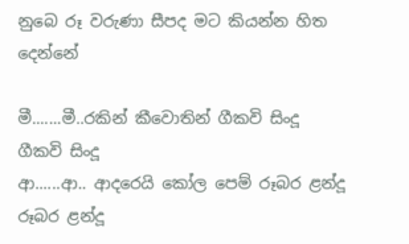නුබෙ රූ වරුණා සීපද මට කියන්න හිත දෙන්නේ

මී.......මී..රකින් කීවොතින් ගීකවි සිංදූ
ගීකවි සිංදූ
ආ......ආ.. ආදරෙයි කෝල පෙම් රූබර ළන්දූ
රූබර ළන්දූ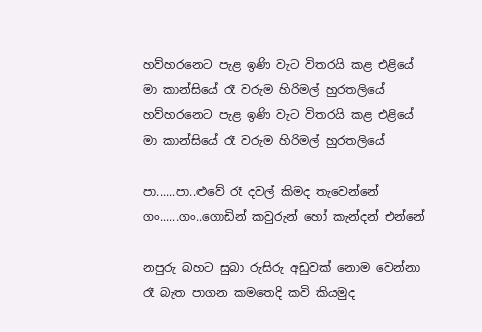හව්හරනෙට පැළ ඉණි වැට විතරයි කළ එළියේ
මා කාන්සියේ රෑ වරුම හිරිමල් හුරතලියේ
හව්හරනෙට පැළ ඉණි වැට විතරයි කළ එළියේ
මා කාන්සියේ රෑ වරුම හිරිමල් හුරතලියේ

පා......පා..ළුවේ රෑ දවල් කිමද තැවෙන්නේ
ගං......ගං..ගොඩින් කවුරුන් හෝ කැන්දන් එන්නේ

නපුරු බහට සුබා රුසිරු අඩුවක් නොම වෙන්නා
රෑ බැත පාගන කමතෙදි කවි කියමුද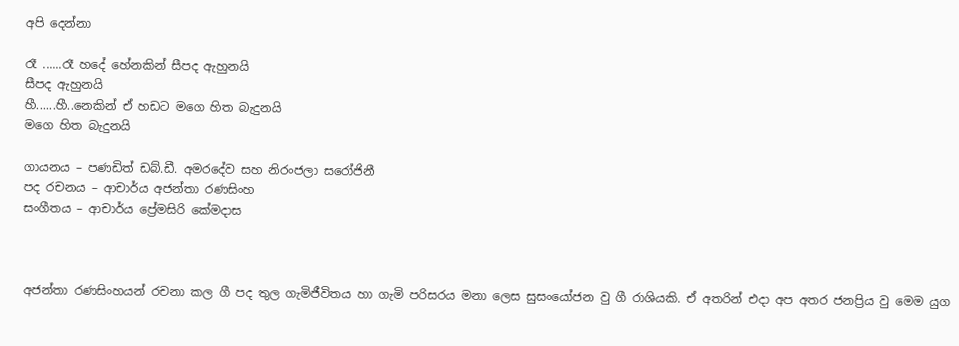අපි දෙන්නා

රෑ ......රෑ හදේ හේනකින් සීපද ඇහුනයි
සීපද ඇහුනයි
හී......හී..නෙකින් ඒ හඩට මගෙ හිත බැදුනයි
මගෙ හිත බැදුනයි

ගායනය – පණඩිත් ඩබ්.ඩී. අමරදේව සහ නිරංජලා සරෝජිනී
පද රචනය – ආචාර්ය අජන්තා රණසිංහ
සංගීතය – ආචාර්ය ප්‍රේමසිරි කේමදාස



අජන්තා රණසිංහයන් රචනා කල ගී පද තුල ගැමිජීවිතය හා ගැමි පරිසරය මනා ලෙස සුසංයෝජන වු ගී රාශියකි. ඒ අතරින් එදා අප අතර ජනප්‍රිය වු මෙම යුග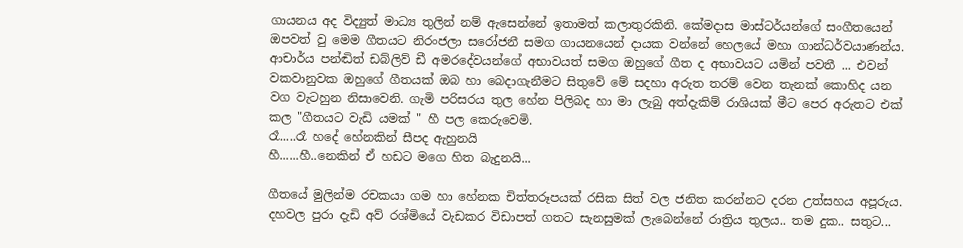ගායනය අද විද්‍යුත් මාධ්‍ය තුලින් නම් ඇසෙන්නේ ඉතාමත් කලාතුරකිනි. කේමදාස මාස්ටර්යන්ගේ සංගීතයෙන් ඔපවත් වු මෙම ගීතයට නිරංජලා සරෝජනී සමග ගායනයෙන් දායක වන්නේ හෙලයේ මහා ගාන්ධර්වයාණන්ය. ආචාර්ය පන්ඬිත් ඩබ්ලිව් ඩී අමරදේවයන්ගේ අභාවයත් සමග ඔහුගේ ගීත ද අභාවයට යමින් පවතී ... එවන් වකවානුවක ඔහුගේ ගීතයක් ඔබ හා බෙදාගැනීමට සිතුවේ මේ සදහා අරුත තරම් වෙන තැනක් කොහිද යන වග වැටහුන නිසාවෙනි. ගැමි පරිසරය තුල හේන පිලිබද හා මා ලැබු අත්දැකිම් රාශියක් මීට පෙර අරුතට එක් කල "ගීතයට වැඩි යමක් " හී පල කෙරුවෙමි.
රෑ.....රෑ හදේ හේනකින් සීපද ඇහුනයි
හී......හී..නෙකින් ඒ හඩට මගෙ හිත බැදුනයි...

ගීතයේ මුලින්ම රචකයා ගම හා හේනක චිත්තරූපයක් රසික සිත් වල ජනිත කරන්නට දරන උත්සහය අපූරුය. දහවල පුරා දැඩි අව් රශ්මියේ වැඩකර විඩාපත් ගතට සැනසුමක් ලැබෙන්නේ රාත්‍රිය තුලය.. තම දුක.. සතුට...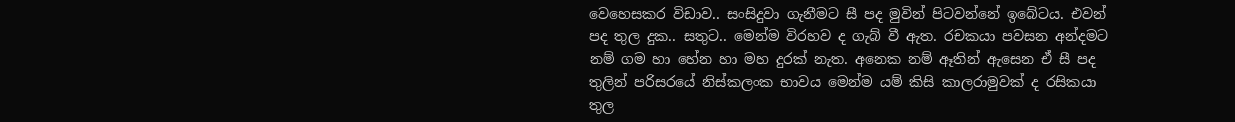වෙහෙසකර විඩාව.. සංසිදුවා ගැනීමට සී පද මුවින් පිටවන්නේ ඉබේටය. එවන් පද තුල දුක.. සතුට.. මෙන්ම විරහව ද ගැබ් වී ඇත. රචකයා පවසන අන්දමට නම් ගම හා හේන හා මහ දුරක් නැත. අනෙක නම් ඈතින් ඇසෙන ඒ සී පද තුලින් පරිසරයේ නිස්කලංක භාවය මෙන්ම යම් කිසි කාලරාමුවක් ද රසිකයා තුල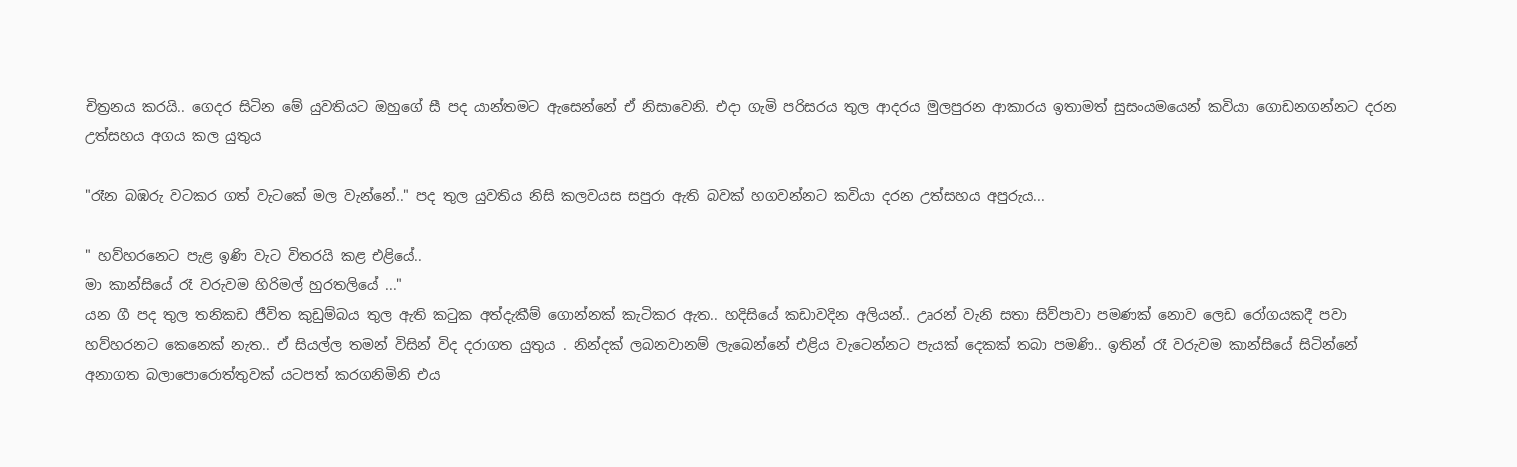චිත්‍රනය කරයි.. ගෙදර සිටින මේ යුවතියට ඔහුගේ සී පද යාන්තමට ඇසෙන්නේ ඒ නිසාවෙනි. එදා ගැමි පරිසරය තුල ආදරය මුලපුරන ආකාරය ඉතාමත් සුසංයමයෙන් කවියා ගොඩනගන්නට දරන උත්සහය අගය කල යුතුය

"රෑන බඹරු වටකර ගත් වැටකේ මල වැන්නේ.." පද තුල යුවතිය නිසි කලවයස සපුරා ඇති බවක් හගවන්නට කවියා දරන උත්සහය අපුරුය...

" හව්හරනෙට පැළ ඉණි වැට විතරයි කළ එළියේ..
මා කාන්සියේ රෑ වරුවම හිරිමල් හුරතලියේ ..."
යන ගී පද තුල තනිකඩ ජීවිත කුඩුම්බය තුල ඇති කටුක අත්දැකීම් ගොන්නක් කැටිකර ඇත.. හදිසියේ කඩාවදින අලියන්.. උෘරන් වැනි සතා සිව්පාවා පමණක් නොව ලෙඩ රෝගයකදී පවා හව්හරනට කෙනෙක් නැත.. ඒ සියල්ල තමන් විසින් විද දරාගත යුතුය . නින්දක් ලබනවානම් ලැබෙන්නේ එළිය වැටෙන්නට පැයක් දෙකක් තබා පමණි.. ඉතින් රෑ වරුවම කාන්සියේ සිටින්නේ අනාගත බලාපොරොත්තුවක් යටපත් කරගනිමිනි එය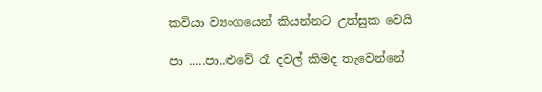කවියා ව්‍යංගයෙන් කියන්නට උත්සුක වෙයි

පා .....පා..ළුවේ රෑ දවල් කිමද තැවෙන්නේ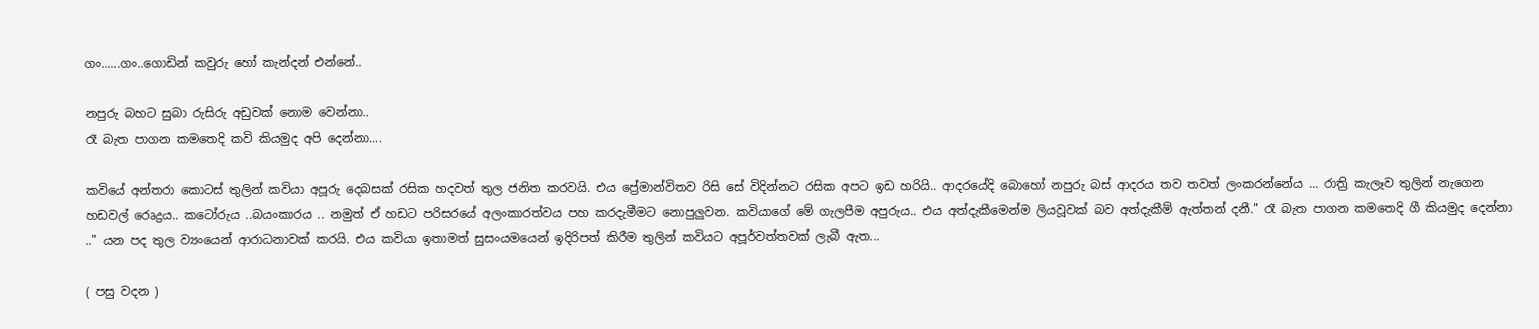ගං......ගං..ගොඩින් කවුරු හෝ කැන්දන් එන්නේ..

නපුරු බහට සුබා රුසිරු අඩුවක් නොම වෙන්නා..
රෑ බැත පාගන කමතෙදි කවි කියමුද අපි දෙන්නා....

කවියේ අන්තරා කොටස් තුලින් කවියා අපූරු දෙබසක් රසික හදවත් තුල ජනිත කරවයි. එය ප්‍රේමාන්විතව රිසි සේ විදින්නට රසික අපට ඉඩ හරියි.. ආදරයේදි බොහෝ නපුරු බස් ආදරය තව තවත් ලංකරන්නේය ... රාත්‍රි කැලෑව තුලින් නැගෙන හඩවල් රෙෘද්‍රය.. කටෝරුය ..බයංකාරය .. නමුත් ඒ හඩට පරිසරයේ අලංකාරත්වය පහ කරදැමීමට නොපුලුවන. කවියාගේ මේ ගැලපීම අපුරුය.. එය අත්දැකීමෙන්ම ලියවූවක් බව අත්දැකීම් ඇත්තන් දනී." රෑ බැත පාගන කමතෙදි ගී කියමුද දෙන්නා .." යන පද තුල ව්‍යංයෙන් ආරාධනාවක් කරයි. එය කවියා ඉතාමත් සුසංයමයෙන් ඉදිරිපත් කිරීම තුලින් කවියට අපූර්වත්තවක් ලැබී ඇත...

( පසු වදන )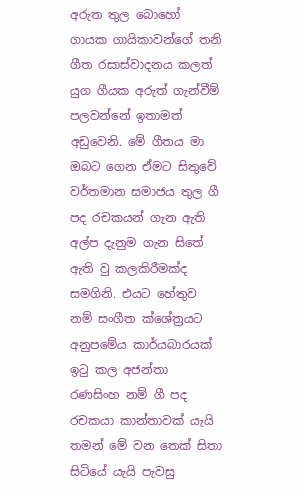අරුත තුල බොහෝ ගායක ගායිකාවන්ගේ තනි ගීත රසාස්වාදනය කලත් යුග ගීයක අරුත් ගැන්වීම් පලවන්නේ ඉතාමත් අඩුවෙනි. මේ ගීතය මා ඔබට ගෙන ඒමට සිතුවේ වර්තමාන සමාජය තුල ගී පද රචකයන් ගැන ඇති අල්ප දැනුම ගැන සිතේ ඇති වු කලකිරීමක්ද සමගිනි. එයට හේතුව නම් සංගීත ක්ශේත්‍රයට අනුපමේය කාර්යබාරයක් ඉටු කල අජන්තා රණසිංහ නම් ගී පද රචකයා කාන්තාවක් යැයි තමන් මේ වන තෙක් සිතා සිටියේ යැයි පැවසු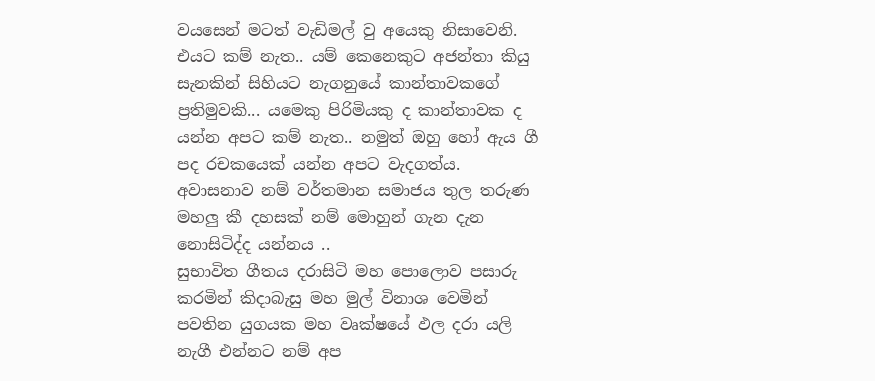වයසෙන් මටත් වැඩිමල් වු අයෙකු නිසාවෙනි. එයට කම් නැත.. යම් කෙනෙකුට අජන්තා කියු සැනකින් සිහියට නැගනුයේ කාන්තාවකගේ ප්‍රතිමුවකි... යමෙකු පිරිමියකු ද කාන්තාවක ද යන්න අපට කම් නැත.. නමුත් ඔහු හෝ ඇය ගී පද රචකයෙක් යන්න අපට වැදගත්ය. අවාසනාව නම් වර්තමාන සමාජය තුල තරුණ මහලු කී දහසක් නම් මොහුන් ගැන දැන නොසිටිද්ද යන්නය ..
සුභාවිත ගීතය දරාසිටි මහ පොලොව පසාරු කරමින් කිදාබැසු මහ මුල් විනාශ වෙමින් පවතින යුගයක මහ වෘක්ෂයේ ඵල දරා යලි නැගී එන්නට නම් අප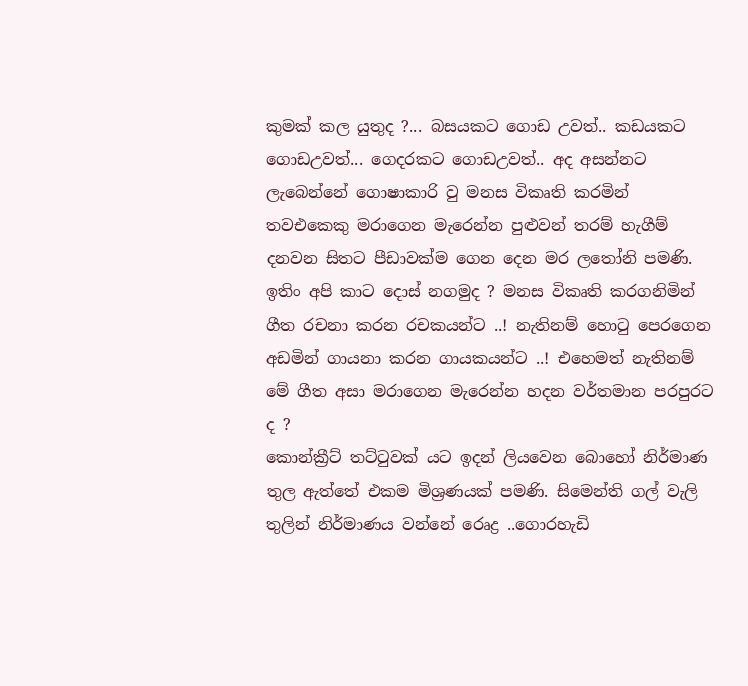කුමක් කල යුතුද ?... බසයකට ගොඩ උවත්.. කඩයකට ගොඩඋවත්... ගෙදරකට ගොඩඋවත්.. අද අසන්නට ලැබෙන්නේ ගොෂාකාරි වු මනස විකෘති කරමින් තවඑකෙකු මරාගෙන මැරෙන්න පුළුවන් තරම් හැගීම් දනවන සිතට පීඩාවක්ම ගෙන දෙන මර ලතෝනි පමණි. ඉතිං අපි කාට දොස් නගමුද ? මනස විකෘති කරගනිමින් ගීත රචනා කරන රචකයන්ට ..! නැතිනම් හොටු පෙරගෙන අඩමින් ගායනා කරන ගායකයන්ට ..! එහෙමත් නැතිනම් මේ ගීත අසා මරාගෙන මැරෙන්න හදන වර්තමාන පරපුරට ද ?
කොන්ක්‍රීට් තට්ටුවක් යට ඉදන් ලියවෙන බොහෝ නිර්මාණ තුල ඇත්තේ එකම මිශ්‍රණයක් පමණි. සිමෙන්ති ගල් වැලි තුලින් නිර්මාණය වන්නේ රෙෘද්‍ර ..ගොරහැඩි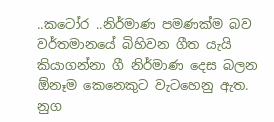..කටෝර ..නිර්මාණ පමණක්ම බව වර්තමානයේ බිහිවන ගීත යැයි කියාගන්නා ගී නිර්මාණ දෙස බලන ඕනෑම කෙනෙකුට වැටහෙනු ඇත. නුග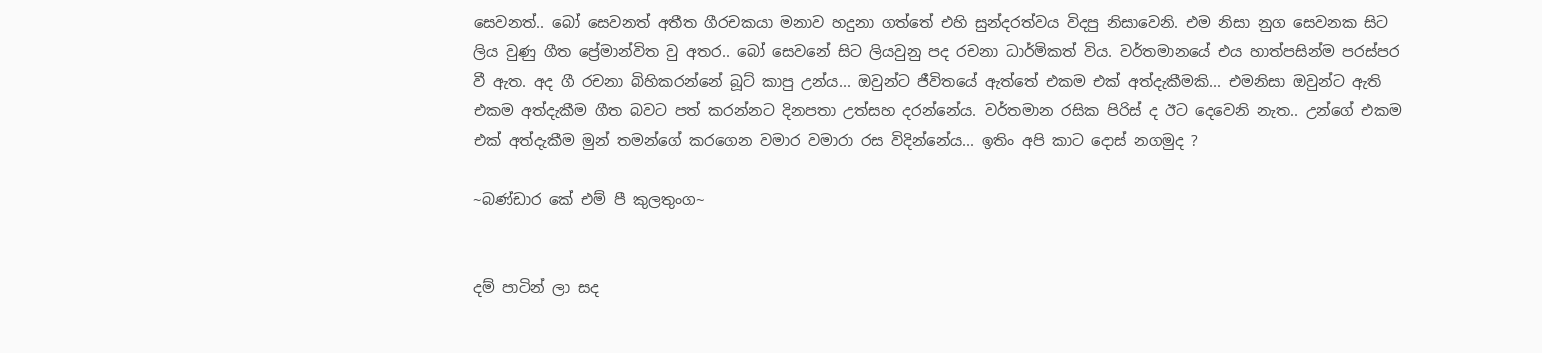සෙවනත්.. බෝ සෙවනත් අතීත ගීරචකයා මනාව හදුනා ගත්තේ එහි සුන්දරත්වය විදපු නිසාවෙනි. එම නිසා නුග සෙවනක සිට ලිය වුණු ගීත ප්‍රේමාන්විත වු අතර.. බෝ සෙවනේ සිට ලියවුනු පද රචනා ධාර්මිකත් විය. වර්තමානයේ එය හාත්පසින්ම පරස්පර වී ඇත. අද ගී රචනා බිහිකරන්නේ බූට් කාපු උන්ය... ඔවුන්ට ජීවිතයේ ඇත්තේ එකම එක් අත්දැකීමකි... එමනිසා ඔවුන්ට ඇති එකම අත්දැකීම ගීත බවට පත් කරන්නට දිනපතා උත්සහ දරන්නේය. වර්තමාන රසික පිරිස් ද ඊට දෙවෙනි නැත.. උන්ගේ එකම එක් අත්දැකීම මුන් තමන්ගේ කරගෙන වමාර වමාරා රස විදින්නේය... ඉතිං අපි කාට දොස් නගමුද ?

~බණ්ඩාර කේ එම් පී කුලතුංග~


දම් පාටින් ලා සද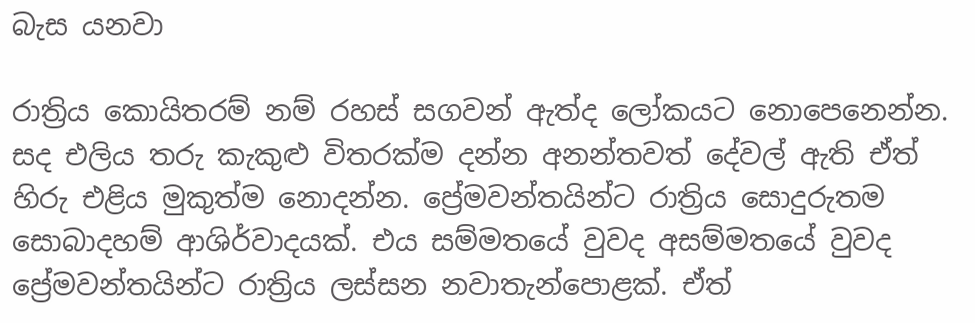බැස යනවා

රාත්‍රිය කොයිතරම් නම් රහස් සගවන් ඇත්ද ලෝකයට නොපෙනෙන්න. සද එලිය තරු කැකුළු විතරක්ම දන්න අනන්තවත් දේවල් ඇති ඒත් හිරු එළිය මුකුත්ම නොදන්න. ප්‍රේමවන්තයින්ට රාත්‍රිය සොදුරුතම සොබාදහම් ආශිර්වාදයක්. එය සම්මතයේ වුවද අසම්මතයේ වුවද ප්‍රේමවන්තයින්ට රාත්‍රිය ලස්සන නවාතැන්පොළක්. ඒත්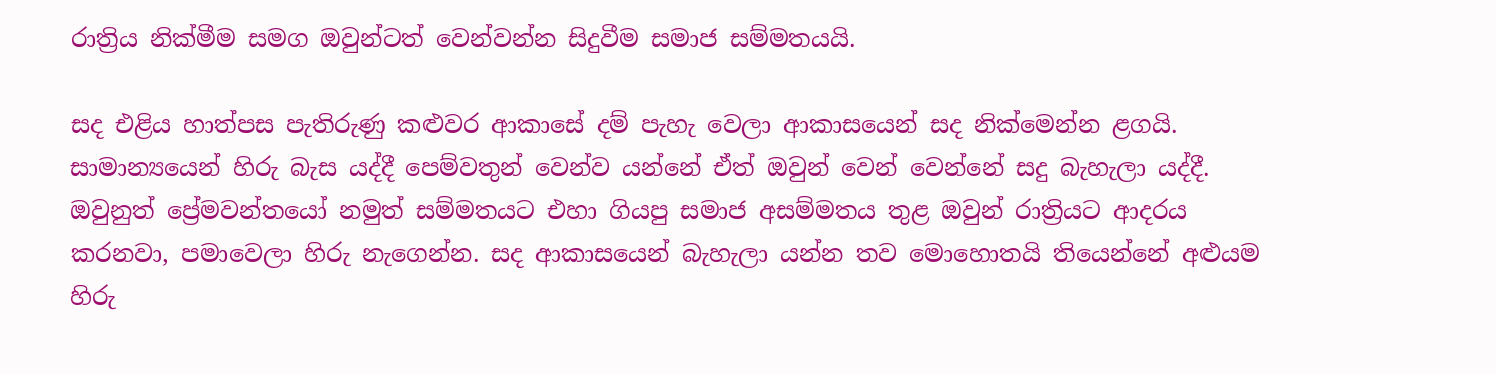රාත්‍රිය නික්මීම සමග ඔවුන්ටත් වෙන්වන්න සිදුවීම සමාජ සම්මතයයි.

සද එළිය හාත්පස පැතිරුණු කළුවර ආකාසේ දම් පැහැ වෙලා ආකාසයෙන් සද නික්මෙන්න ළගයි. සාමාන්‍යයෙන් හිරු බැස යද්දී පෙම්වතුන් වෙන්ව යන්නේ ඒත් ඔවුන් වෙන් වෙන්නේ සදු බැහැලා යද්දී. ඔවුනුත් ප්‍රේමවන්තයෝ නමුත් සම්මතයට එහා ගියපු සමාජ අසම්මතය තුළ ඔවුන් රාත්‍රියට ආදරය කරනවා, පමාවෙලා හිරු නැගෙන්න. සද ආකාසයෙන් බැහැලා යන්න තව මොහොතයි තියෙන්නේ අළුයම හිරු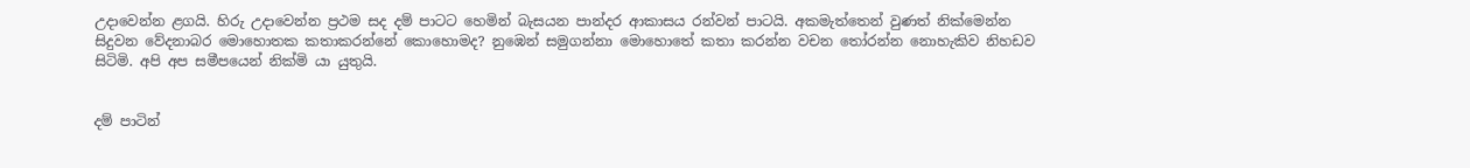උදාවෙන්න ළගයි. හිරු උදාවෙන්න ප්‍රථම සද දම් පාටට හෙමින් බැසයන පාන්දර ආකාසය රන්වන් පාටයි. අකමැත්තෙන් වුණත් නික්මෙන්න සිදුවන වේදනාබර මොහොතක කතාකරන්නේ කොහොමද? නුඹෙන් සමුගන්නා මොහොතේ කතා කරන්න වචන තෝරන්න නොහැකිව නිහඩව සිටිමි. අපි අප සමීපයෙන් නික්මි යා යුතුයි.


දම් පාටින්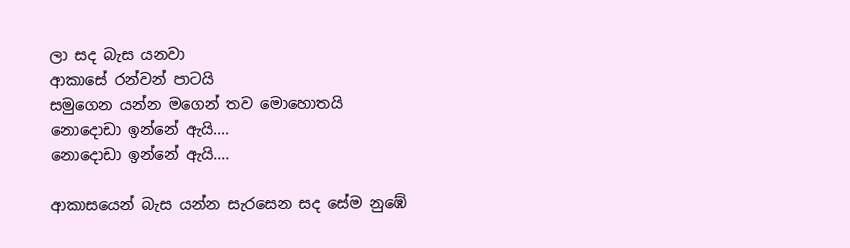ලා සද බැස යනවා
ආකාසේ රන්වන් පාටයි
සමුගෙන යන්න මගෙන් තව මොහොතයි
නොදොඩා ඉන්නේ ඇයි....
නොදොඩා ඉන්නේ ඇයි....

ආකාසයෙන් බැස යන්න සැරසෙන සද සේම නුඹේ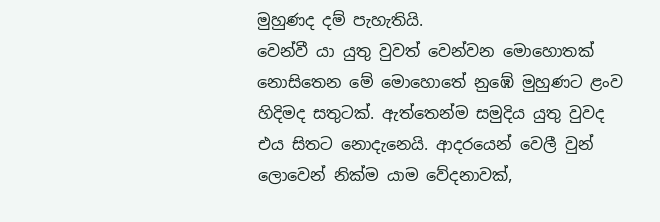මුහුණද දම් පැහැතියි.
වෙන්වී යා යුතු වුවත් වෙන්වන මොහොතක් නොසිතෙන මේ මොහොතේ නුඹේ මුහුණට ළංව හිදිමද සතුටක්. ඇත්තෙන්ම සමුදිය යුතු වුවද එය සිතට නොදැනෙයි. ආදරයෙන් වෙලී වුන් ලොවෙන් නික්ම යාම වේදනාවක්,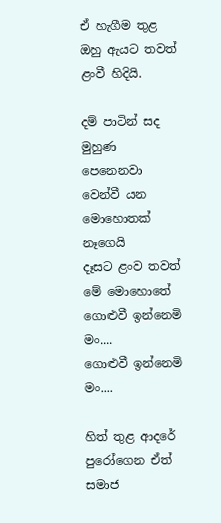ඒ හැගීම තුළ ඔහු ඇයට තවත් ළංවී හිදියි.

දම් පාටින් සද මුහුණ පෙනෙනවා
වෙන්වී යන මොහොතක් නෑගෙයි
දෑසට ළංව තවත් මේ මොහොතේ
ගොළුවී ඉන්නෙමි මං....
ගොළුවී ඉන්නෙමි මං....

හිත් තුළ ආදරේ පුරෝගෙන ඒත් සමාජ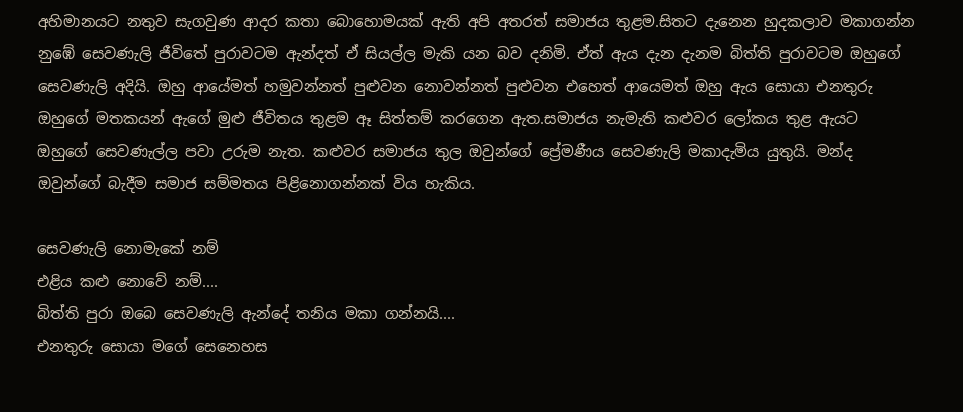අහිමානයට නතුව සැගවුණ ආදර කතා බොහොමයක් ඇති අපි අතරත් සමාජය තුළම.සිතට දැනෙන හුදකලාව මකාගන්න නුඹේ සෙවණැලි ජීවිතේ පුරාවටම ඇන්දත් ඒ සියල්ල මැකි යන බව දනිමි. ඒත් ඇය දැන දැනම බිත්ති පුරාවටම ඔහුගේ සෙවණැලි අදියි. ඔහු ආයේමත් හමුවන්නත් පුළුවන නොවන්නත් පුළුවන එහෙත් ආයෙමත් ඔහු ඇය සොයා එනතුරු ඔහුගේ මතකයන් ඇගේ මුළු ජීවිතය තුළම ඈ සිත්තම් කරගෙන ඇත.සමාජය නැමැති කළුවර ලෝකය තුළ ඇයට ඔහුගේ සෙවණැල්ල පවා උරුම නැත. කළුවර සමාජය තුල ඔවුන්ගේ ප්‍රේමණීය සෙවණැලි මකාදැමිය යුතුයි. මන්ද ඔවුන්ගේ බැදීම සමාජ සම්මතය පිළිනොගන්නක් විය හැකිය.

සෙවණැලි නොමැකේ නම්
එළිය කළු නොවේ නම්....
බිත්ති පුරා ඔබෙ සෙවණැලි ඇන්දේ තනිය මකා ගන්නයි....
එනතුරු සොයා මගේ සෙනෙහස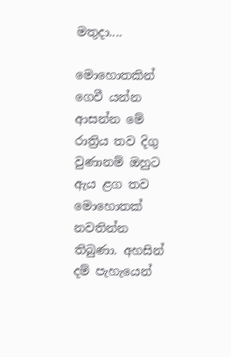මතුදා....

මොහොතකින් ගෙවී යන්න ආසන්න මේ රාත්‍රිය තව දිගු වුණානම් ඔහුට ඇය ළග තව මොහොතක් නවතින්න තිබුණා. අහසින් දම් පැහැයෙන්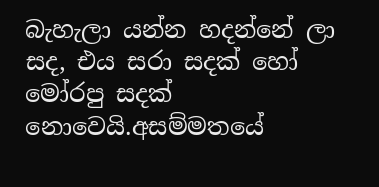බැහැලා යන්න හදන්නේ ලා සද, එය සරා සදක් හෝ මෝරපු සදක් නොවෙයි.අසම්මතයේ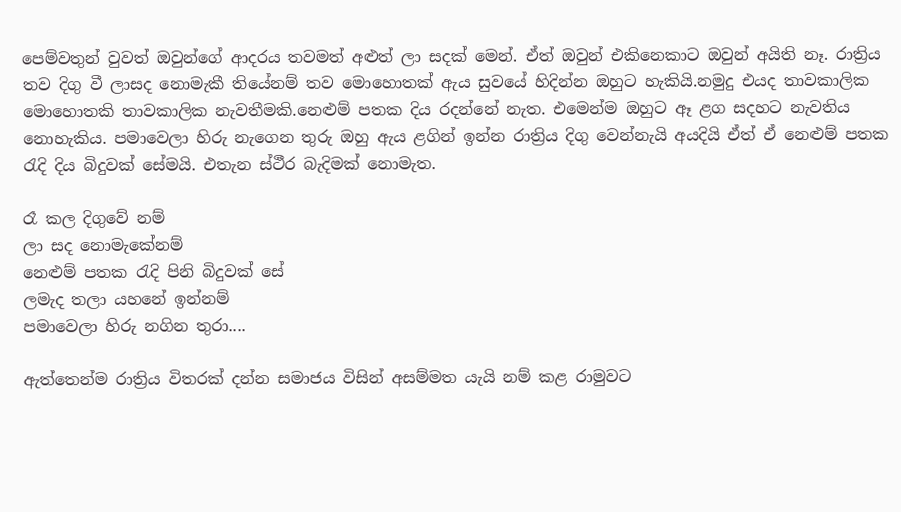පෙම්වතුන් වුවත් ඔවුන්ගේ ආදරය තවමත් අළුත් ලා සදක් මෙන්. ඒත් ඔවුන් එකිනෙකාට ඔවුන් අයිති නෑ. රාත්‍රිය තව දිගු වී ලාසද නොමැකී තියේනම් තව මොහොතක් ඇය සුවයේ හිදින්න ඔහුට හැකියි.නමුදු එයද තාවකාලික මොහොතකි තාවකාලික නැවතීමකි.නෙළුම් පතක දිය රදන්නේ නැත. එමෙන්ම ඔහුට ඈ ළග සදහට නැවතිය නොහැකිය. පමාවෙලා හිරු නැගෙන තුරු ඔහු ඇය ළගින් ඉන්න රාත්‍රිය දිගු වෙන්නැයි අයදියි ඒත් ඒ නෙළුම් පතක රැදි දිය බිදුවක් සේමයි. එතැන ස්ථීර බැදිමක් නොමැත.

රෑ කල දිගුවේ නම්
ලා සද නොමැකේනම්
නෙළුම් පතක රැදි පිනි බිදුවක් සේ
ලමැද තලා යහනේ ඉන්නම්
පමාවෙලා හිරු නගින තුරා....

ඇත්තෙන්ම රාත්‍රිය විතරක් දන්න සමාජය විසින් අසම්මත යැයි නම් කළ රාමුවට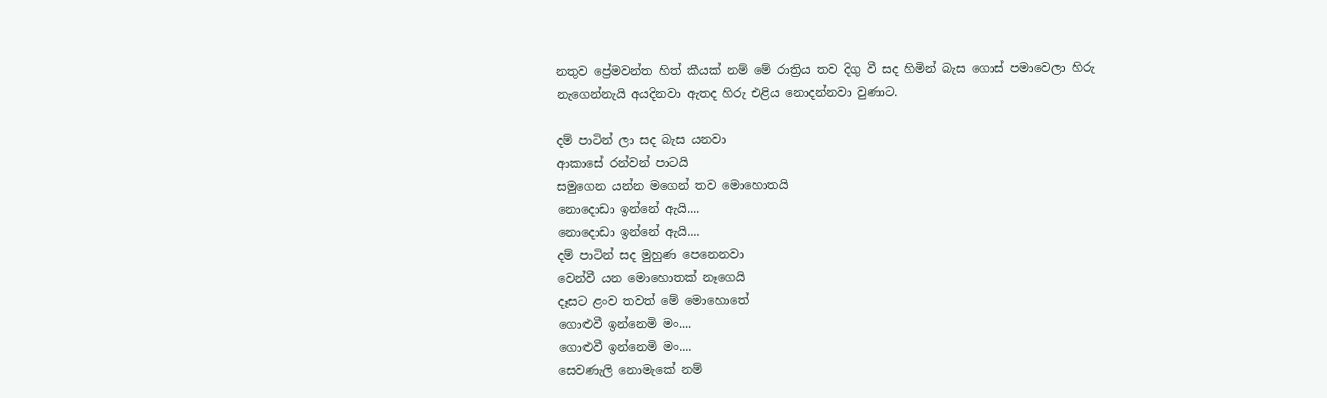නතුව ප්‍රේමවන්ත හිත් කීයක් නම් මේ රාත්‍රිය තව දිගු වී සද හිමින් බැස ගොස් පමාවෙලා හිරු නැගෙන්නැයි අයදිනවා ඇතද හිරු එළිය නොදන්නවා වුණාට.

දම් පාටින් ලා සද බැස යනවා
ආකාසේ රන්වන් පාටයි
සමුගෙන යන්න මගෙන් තව මොහොතයි
නොදොඩා ඉන්නේ ඇයි....
නොදොඩා ඉන්නේ ඇයි....
දම් පාටින් සද මුහුණ පෙනෙනවා
වෙන්වී යන මොහොතක් නෑගෙයි
දෑසට ළංව තවත් මේ මොහොතේ
ගොළුවී ඉන්නෙමි මං....
ගොළුවී ඉන්නෙමි මං....
සෙවණැලි නොමැකේ නම්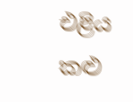එළිය කළු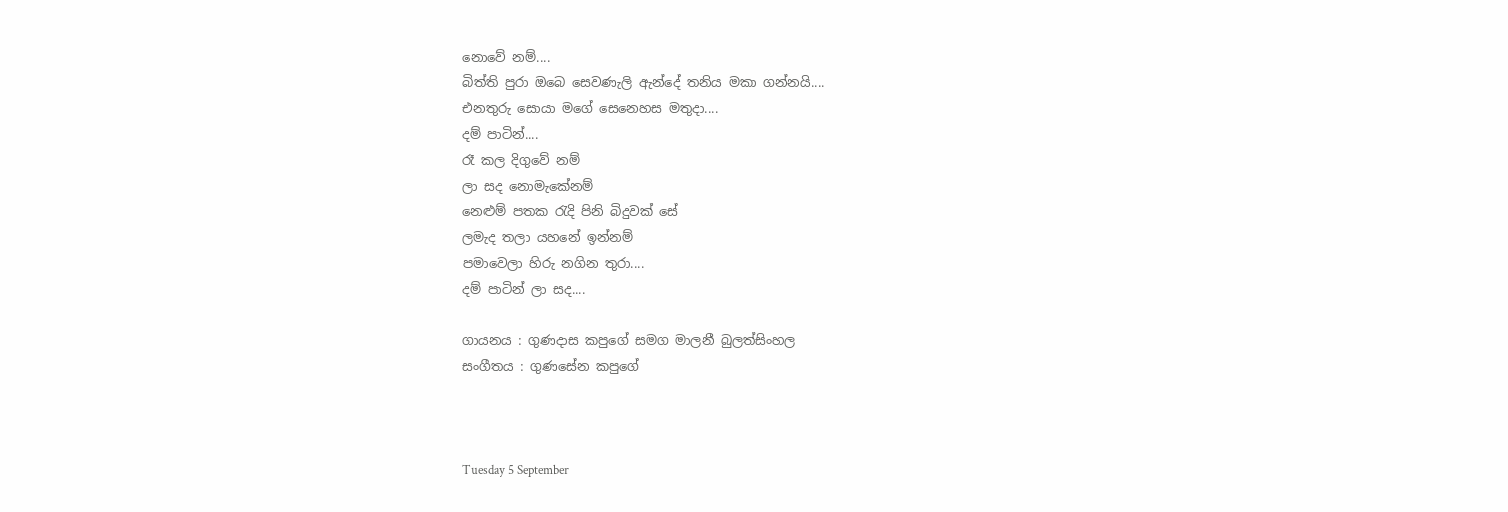නොවේ නම්....
බිත්ති පුරා ඔබෙ සෙවණැලි ඇන්දේ තනිය මකා ගන්නයි....
එනතුරු සොයා මගේ සෙනෙහස මතුදා....
දම් පාටින්....
රෑ කල දිගුවේ නම්
ලා සද නොමැකේනම්
නෙළුම් පතක රැදි පිනි බිදුවක් සේ
ලමැද තලා යහනේ ඉන්නම්
පමාවෙලා හිරු නගින තුරා....
දම් පාටින් ලා සද....

ගායනය : ගුණදාස කපුගේ සමග මාලනී බුලත්සිංහල
සංගීතය : ගුණසේන කපුගේ



Tuesday 5 September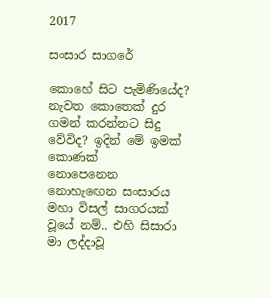2017

සංසාර සාගරේ

කොහේ සිට පැමිණියේද? නැවත කොතෙක් දුර ගමන් කරන්නට සිදු වේවිද? ඉදින් මේ ඉමක් කොණක්
නොපෙනෙන නොහැඟෙන සංසාරය මහා විසල් සාගරයක් වූයේ නම්.. එහි සිසාරා මා ලද්දාවූ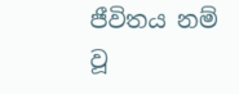ජීවිතය නම් වූ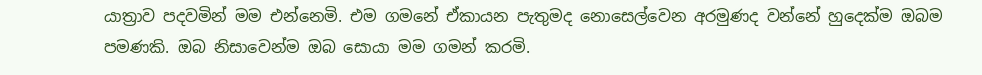යාත්‍රාව පදවමින් මම එන්නෙමි. එම ගමනේ ඒකායන පැතුමද නොසෙල්වෙන අරමුණද වන්නේ හුදෙක්ම ඔබම පමණකි. ඔබ නිසාවෙන්ම ඔබ සොයා මම ගමන් කරමි.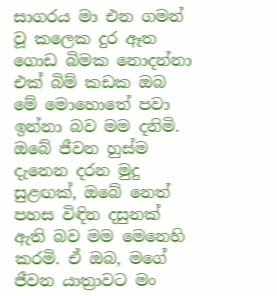සාගරය මා එන ගමන් වූ කලෙක දුර ඈත ගොඩ බිමක නොදන්නා එක් බිම් කඩක ඔබ මේ මොහොතේ පවා ඉන්නා බව මම දනිමි. ඔබේ ජීවන හුස්ම දැනෙන දරන මුදු සුළඟක්, ඔබේ නෙත් පහස විඳින දසුනක් ඇති බව මම මෙනෙහි කරමි. ඒ ඔබ, මගේ ජීවන යාත්‍රාවට මං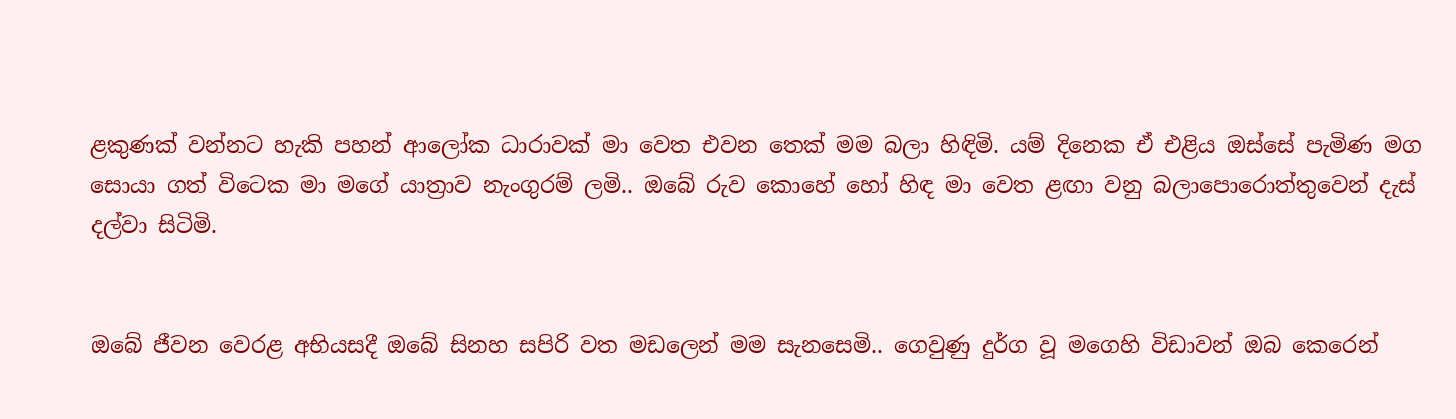ළකුණක් වන්නට හැකි පහන් ආලෝක ධාරාවක් මා වෙත එවන තෙක් මම බලා හිඳිමි. යම් දිනෙක ඒ එළිය ඔස්සේ පැමිණ මග සොයා ගත් විටෙක මා මගේ යාත්‍රාව නැංගුරම් ලමි.. ඔබේ රුව කොහේ හෝ හිඳ මා වෙත ළඟා වනු බලාපොරොත්තුවෙන් දැස් දල්වා සිටිමි.


ඔබේ ජීවන වෙරළ අභියසදී ඔබේ සිනහ සපිරි වත මඩලෙන් මම සැනසෙමි.. ගෙවුණු දුර්ග වූ මගෙහි විඩාවන් ඔබ කෙරෙන්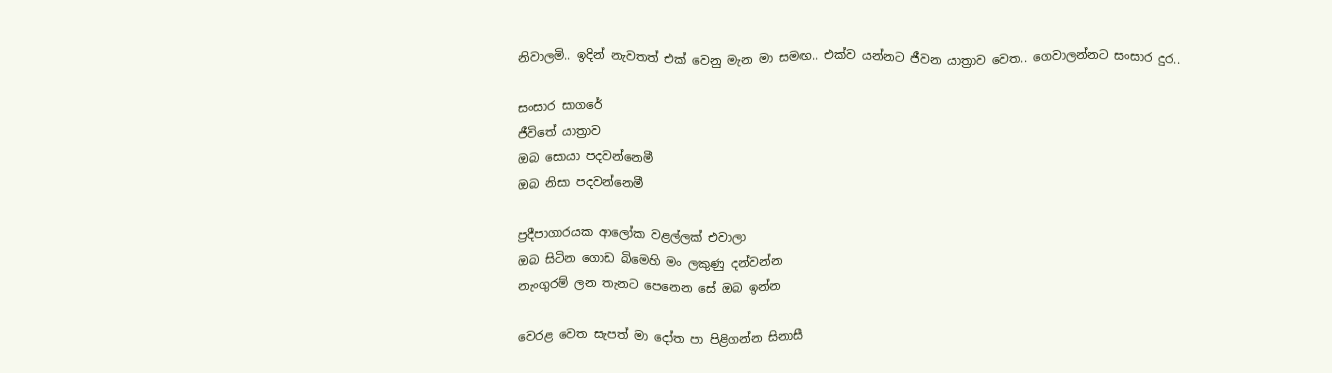නිවාලමි.. ඉදින් නැවතත් එක් වෙනු මැන මා සමඟ.. එක්ව යන්නට ජීවන යාත්‍රාව වෙත.. ගෙවාලන්නට සංසාර දුර..

සංසාර සාගරේ
ජීවිතේ යාත්‍රාව
ඔබ සොයා පදවන්නෙමී
ඔබ නිසා පදවන්නෙමී

ප්‍රදීපාගාරයක ආලෝක වළල්ලක් එවාලා
ඔබ සිටින ගොඩ බිමෙහි මං ලකුණු දන්වන්න
නැංගුරම් ලන තැනට පෙනෙන සේ ඔබ ඉන්න

වෙරළ වෙත සැපත් මා දෝත පා පිළිගන්න සිනාසී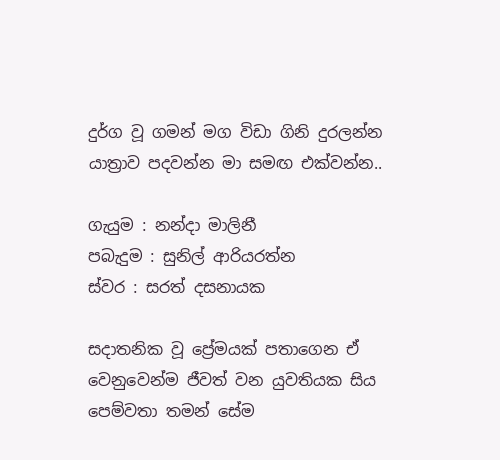දුර්ග වූ ගමන් මග විඩා ගිනි දුරලන්න
යාත්‍රාව පදවන්න මා සමඟ එක්වන්න..

ගැයුම : නන්දා මාලිනී
පබැදුම : සුනිල් ආරියරත්න
ස්වර : සරත් දසනායක

සදාතනික වූ ප්‍රේමයක් පතාගෙන ඒ වෙනුවෙන්ම ජීවත් වන යුවතියක සිය පෙම්වතා තමන් සේම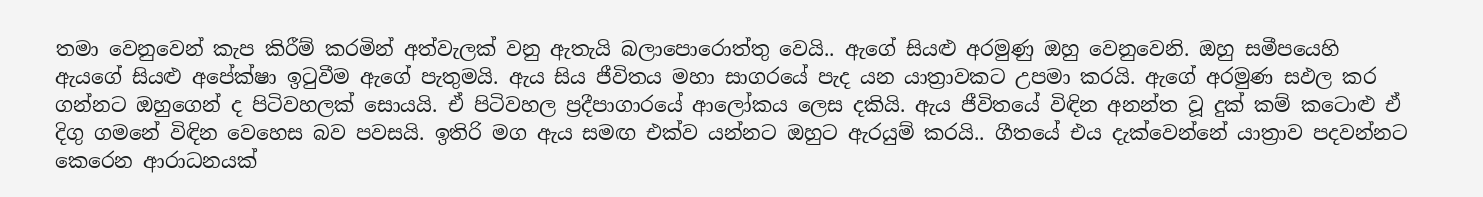තමා වෙනුවෙන් කැප කිරීම් කරමින් අත්වැලක් වනු ඇතැයි බලාපොරොත්තු වෙයි.. ඇගේ සියළු අරමුණු ඔහු වෙනුවෙනි. ඔහු සමීපයෙහි ඇයගේ සියළු අපේක්ෂා ඉටුවීම ඇගේ පැතුමයි. ඇය සිය ජීවිතය මහා සාගරයේ පැද යන යාත්‍රාවකට උපමා කරයි. ඇගේ අරමුණ සඵල කර ගන්නට ඔහුගෙන් ද පිටිවහලක් සොයයි. ඒ පිටිවහල ප්‍රදීපාගාරයේ ආලෝකය ලෙස දකියි. ඇය ජීවිතයේ විඳින අනන්ත වූ දුක් කම් කටොළු ඒ දිගු ගමනේ විඳින වෙහෙස බව පවසයි. ඉතිරි මග ඇය සමඟ එක්ව යන්නට ඔහුට ඇරයුම් කරයි.. ගීතයේ එය දැක්වෙන්නේ යාත්‍රාව පදවන්නට කෙරෙන ආරාධනයක්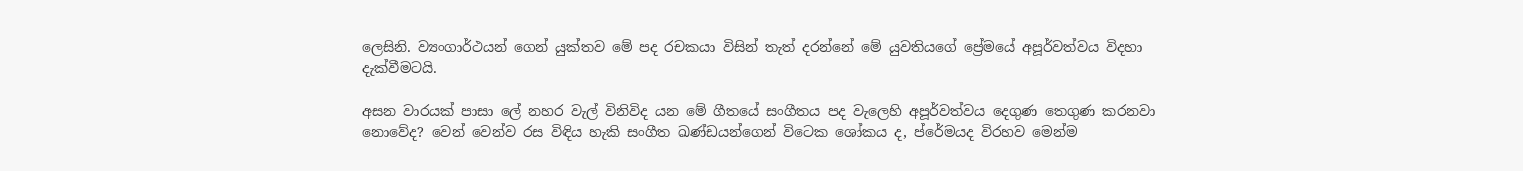ලෙසිනි. ව්‍යංගාර්ථයන් ගෙන් යුක්තව මේ පද රචකයා විසින් තැත් දරන්නේ මේ යුවතියගේ ප්‍රේමයේ අපූර්වත්වය විදහා දැක්වීමටයි.

අසන වාරයක් පාසා ලේ නහර වැල් විනිවිද යන මේ ගීතයේ සංගීතය පද වැලෙහි අපූර්වත්වය දෙගුණ තෙගුණ කරනවා නොවේද? වෙන් වෙන්ව රස විඳිය හැකි සංගීත ඛණ්ඩයන්ගෙන් විටෙක ශෝකය ද, ප්රේමයද විරහව මෙන්ම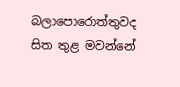බලාපොරොත්තුවද සිත තුළ මවන්නේ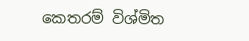කෙතරම් විශ්මිත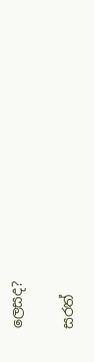ලෙසද?

සරත්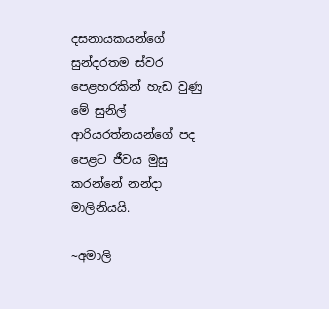දසනායකයන්ගේ සුන්දරතම ස්වර පෙළහරකින් හැඩ වුණු මේ සුනිල් ආරියරත්නයන්ගේ පද පෙළට ජීවය මුසු කරන්නේ නන්දා මාලිනියයි.

~අමාලි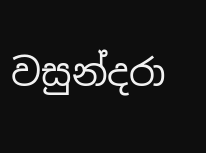වසුන්දරා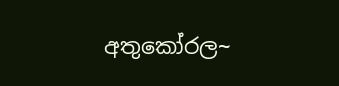අතුකෝරල~